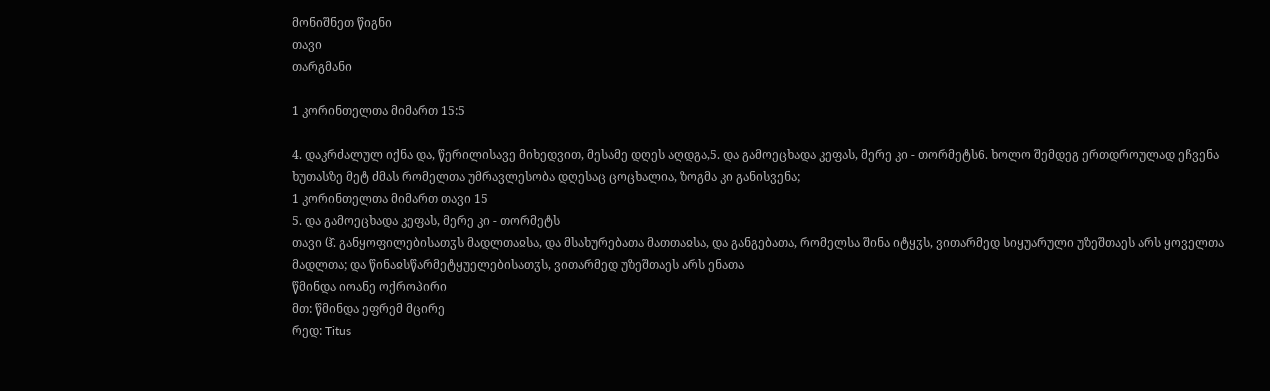მონიშნეთ წიგნი
თავი
თარგმანი

1 კორინთელთა მიმართ 15:5

4. დაკრძალულ იქნა და, წერილისავე მიხედვით, მესამე დღეს აღდგა,5. და გამოეცხადა კეფას, მერე კი - თორმეტს6. ხოლო შემდეგ ერთდროულად ეჩვენა ხუთასზე მეტ ძმას რომელთა უმრავლესობა დღესაც ცოცხალია, ზოგმა კი განისვენა;
1 კორინთელთა მიმართ თავი 15
5. და გამოეცხადა კეფას, მერე კი - თორმეტს
თავი ჱ̂. განყოფილებისათჳს მადლთაჲსა, და მსახურებათა მათთაჲსა, და განგებათა, რომელსა შინა იტყჳს, ვითარმედ სიყუარული უზეშთაეს არს ყოველთა მადლთა; და წინაჲსწარმეტყუელებისათჳს, ვითარმედ უზეშთაეს არს ენათა
წმინდა იოანე ოქროპირი
მთ: წმინდა ეფრემ მცირე
რედ: Titus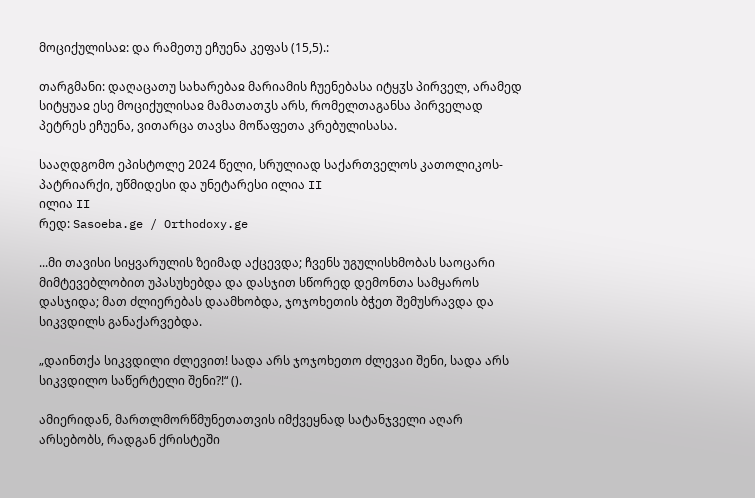მოციქულისაჲ: და რამეთუ ეჩუენა კეფას (15,5).:

თარგმანი: დაღაცათუ სახარებაჲ მარიამის ჩუენებასა იტყჳს პირველ, არამედ სიტყუაჲ ესე მოციქულისაჲ მამათათჳს არს, რომელთაგანსა პირველად პეტრეს ეჩუენა, ვითარცა თავსა მოწაფეთა კრებულისასა.

სააღდგომო ეპისტოლე 2024 წელი, სრულიად საქართველოს კათოლიკოს-პატრიარქი, უწმიდესი და უნეტარესი ილია II
ილია II
რედ: Sasoeba.ge / Orthodoxy.ge

...მი თავისი სიყვარულის ზეიმად აქცევდა; ჩვენს უგულისხმობას საოცარი მიმტევებლობით უპასუხებდა და დასჯით სწორედ დემონთა სამყაროს დასჯიდა; მათ ძლიერებას დაამხობდა, ჯოჯოხეთის ბჭეთ შემუსრავდა და სიკვდილს განაქარვებდა.

„დაინთქა სიკვდილი ძლევით! სადა არს ჯოჯოხეთო ძლევაი შენი, სადა არს სიკვდილო საწერტელი შენი?!“ ().

ამიერიდან, მართლმორწმუნეთათვის იმქვეყნად სატანჯველი აღარ არსებობს, რადგან ქრისტეში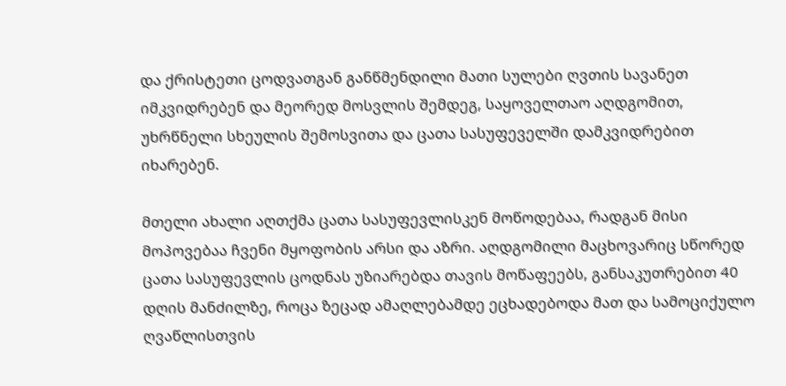და ქრისტეთი ცოდვათგან განწმენდილი მათი სულები ღვთის სავანეთ იმკვიდრებენ და მეორედ მოსვლის შემდეგ, საყოველთაო აღდგომით, უხრწნელი სხეულის შემოსვითა და ცათა სასუფეველში დამკვიდრებით იხარებენ.

მთელი ახალი აღთქმა ცათა სასუფევლისკენ მოწოდებაა, რადგან მისი მოპოვებაა ჩვენი მყოფობის არსი და აზრი. აღდგომილი მაცხოვარიც სწორედ ცათა სასუფევლის ცოდნას უზიარებდა თავის მოწაფეებს, განსაკუთრებით 40 დღის მანძილზე, როცა ზეცად ამაღლებამდე ეცხადებოდა მათ და სამოციქულო ღვაწლისთვის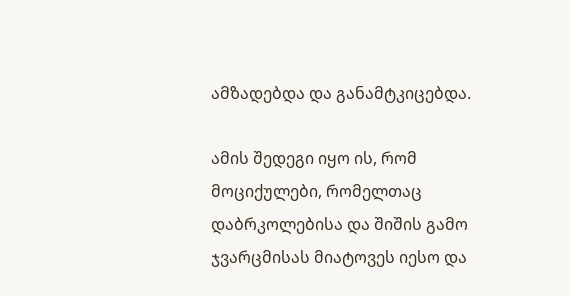ამზადებდა და განამტკიცებდა.

ამის შედეგი იყო ის, რომ მოციქულები, რომელთაც დაბრკოლებისა და შიშის გამო ჯვარცმისას მიატოვეს იესო და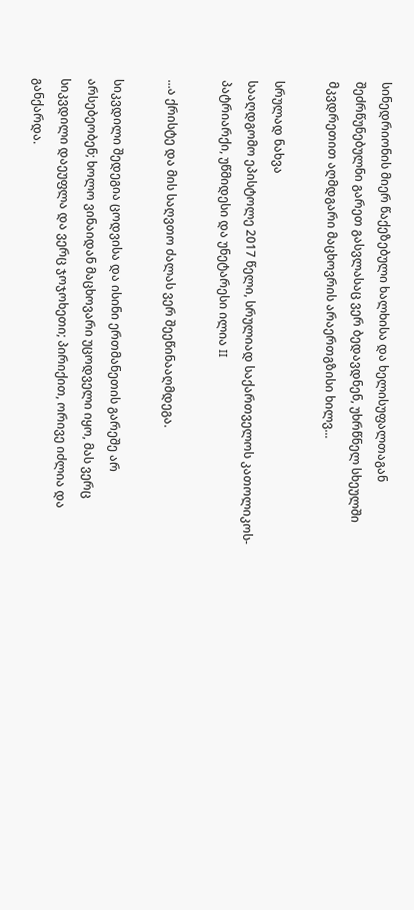სინედრიონის მიერ წაქეზებული ხალხისა და ხელისუფალთაგან შეძრწუნებულნი გარეთ გასვლასაც ვერ ბედავდნენ, უხრწნელ სხეულში მკვდრეთით აღმდგარი მაცხოვრის არაერთგზისი ხილვ...

სრულად ნახვა
სააღდგომო ეპისტოლე 2017 წელი, სრულიად საქართველოს კათოლიკოს-პატრიარქი, უწმიდესი და უნეტარესი ილია II

...ა ქრისტე და მის საღვთო ძალას ვერ შეეწინააღმდეგა.

სიკვდილი შედეგია ცოდვისა და ისინი ერთმანეთის გარეშე არ არსებეობენ; ხოლო ვინაიდან მაცხოვარი უცოდველი იყო, მას ვერც სიკვდილი დაეუფლა და ვერც ჯოჯოხეთი; პირიქით, ორივე იძლია და განქარდა.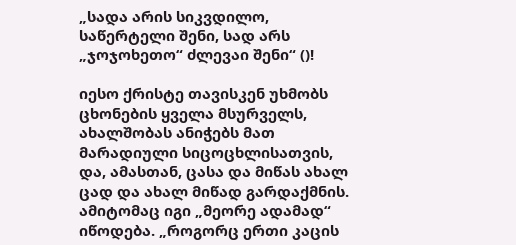„სადა არის სიკვდილო, საწერტელი შენი, სად არს „ჯოჯოხეთო“ ძლევაი შენი“ ()!

იესო ქრისტე თავისკენ უხმობს ცხონების ყველა მსურველს, ახალშობას ანიჭებს მათ მარადიული სიცოცხლისათვის, და, ამასთან, ცასა და მიწას ახალ ცად და ახალ მიწად გარდაქმნის. ამიტომაც იგი „მეორე ადამად“ იწოდება. „როგორც ერთი კაცის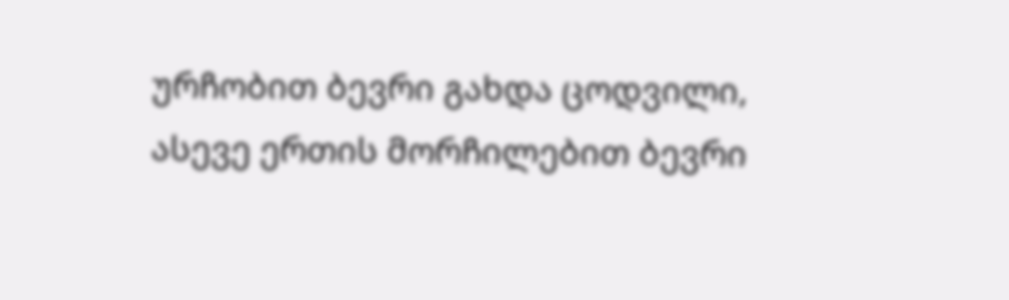ურჩობით ბევრი გახდა ცოდვილი, ასევე ერთის მორჩილებით ბევრი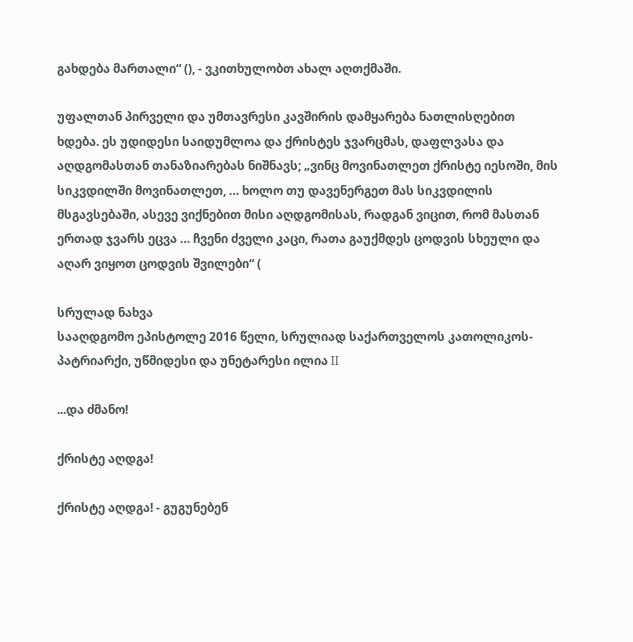გახდება მართალი“ (), - ვკითხულობთ ახალ აღთქმაში.

უფალთან პირველი და უმთავრესი კავშირის დამყარება ნათლისღებით ხდება. ეს უდიდესი საიდუმლოა და ქრისტეს ჯვარცმას, დაფლვასა და აღდგომასთან თანაზიარებას ნიშნავს; „ვინც მოვინათლეთ ქრისტე იესოში, მის სიკვდილში მოვინათლეთ, … ხოლო თუ დავენერგეთ მას სიკვდილის მსგავსებაში, ასევე ვიქნებით მისი აღდგომისას, რადგან ვიცით, რომ მასთან ერთად ჯვარს ეცვა … ჩვენი ძველი კაცი, რათა გაუქმდეს ცოდვის სხეული და აღარ ვიყოთ ცოდვის შვილები“ (

სრულად ნახვა
სააღდგომო ეპისტოლე 2016 წელი, სრულიად საქართველოს კათოლიკოს-პატრიარქი, უწმიდესი და უნეტარესი ილია II

...და ძმანო!

ქრისტე აღდგა!

ქრისტე აღდგა! - გუგუნებენ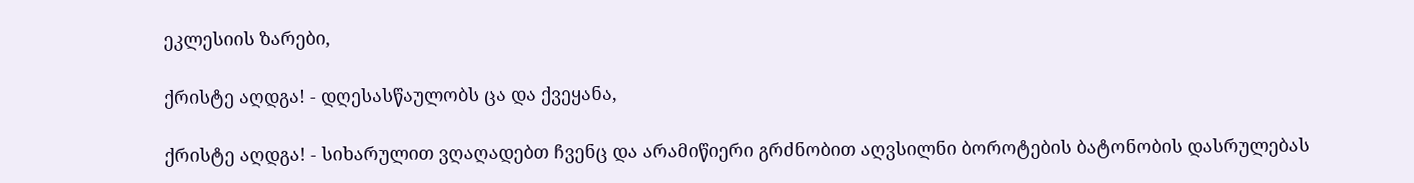ეკლესიის ზარები,

ქრისტე აღდგა! - დღესასწაულობს ცა და ქვეყანა,

ქრისტე აღდგა! - სიხარულით ვღაღადებთ ჩვენც და არამიწიერი გრძნობით აღვსილნი ბოროტების ბატონობის დასრულებას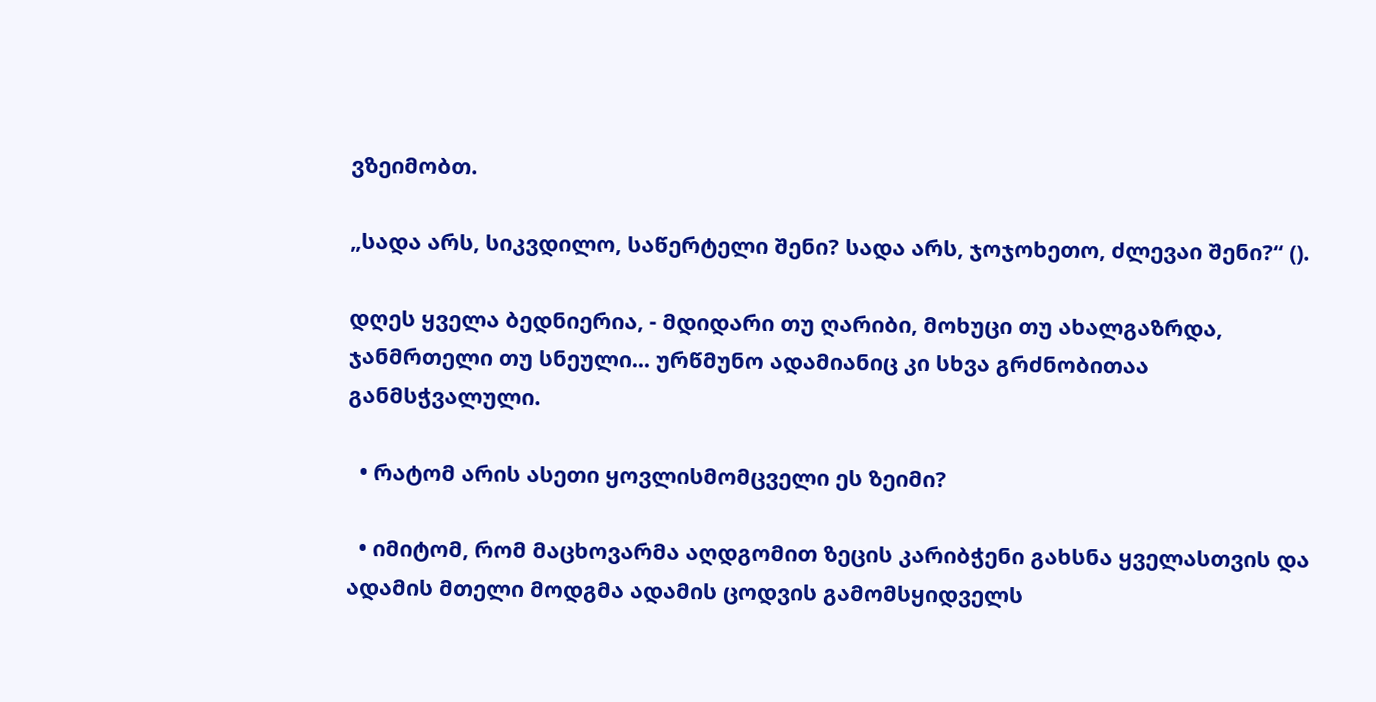ვზეიმობთ.

„სადა არს, სიკვდილო, საწერტელი შენი? სადა არს, ჯოჯოხეთო, ძლევაი შენი?“ ().

დღეს ყველა ბედნიერია, - მდიდარი თუ ღარიბი, მოხუცი თუ ახალგაზრდა, ჯანმრთელი თუ სნეული... ურწმუნო ადამიანიც კი სხვა გრძნობითაა განმსჭვალული.

  • რატომ არის ასეთი ყოვლისმომცველი ეს ზეიმი?

  • იმიტომ, რომ მაცხოვარმა აღდგომით ზეცის კარიბჭენი გახსნა ყველასთვის და ადამის მთელი მოდგმა ადამის ცოდვის გამომსყიდველს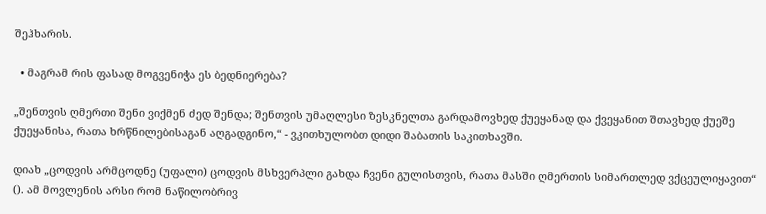შეჰხარის.

  • მაგრამ რის ფასად მოგვენიჭა ეს ბედნიერება?

„შენთვის ღმერთი შენი ვიქმენ ძედ შენდა; შენთვის უმაღლესი ზესკნელთა გარდამოვხედ ქუეყანად და ქვეყანით შთავხედ ქუეშე ქუეყანისა, რათა ხრწნილებისაგან აღგადგინო,“ - ვკითხულობთ დიდი შაბათის საკითხავში.

დიახ „ცოდვის არმცოდნე (უფალი) ცოდვის მსხვერპლი გახდა ჩვენი გულისთვის, რათა მასში ღმერთის სიმართლედ ვქცეულიყავით“ (). ამ მოვლენის არსი რომ ნაწილობრივ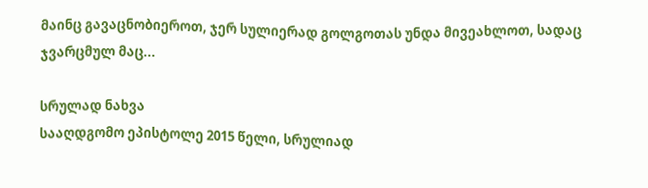მაინც გავაცნობიეროთ, ჯერ სულიერად გოლგოთას უნდა მივეახლოთ, სადაც ჯვარცმულ მაც...

სრულად ნახვა
სააღდგომო ეპისტოლე 2015 წელი, სრულიად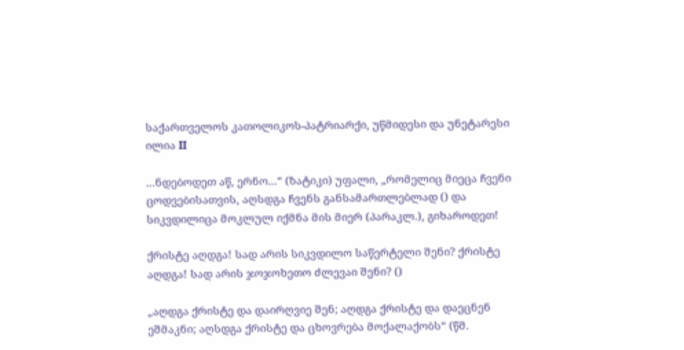საქართველოს კათოლიკოს-პატრიარქი, უწმიდესი და უნეტარესი ილია II

...ნდებოდეთ აწ, ერნო...“ (ზატიკი) უფალი, „რომელიც მიეცა ჩვენი ცოდვებისათვის, აღსდგა ჩვენს განსამართლებლად () და სიკვდილიცა მოკლულ იქმნა მის მიერ (პარაკლ.), გიხაროდეთ!

ქრისტე აღდგა! სად არის სიკვდილო საწერტელი შენი? ქრისტე აღდგა! სად არის ჯოჯოხეთო ძლევაი შენი? ()

„აღდგა ქრისტე და დაირღვიე შენ; აღდგა ქრისტე და დაეცნენ ეშმაკნი; აღსდგა ქრისტე და ცხოვრება მოქალაქობს“ (წმ.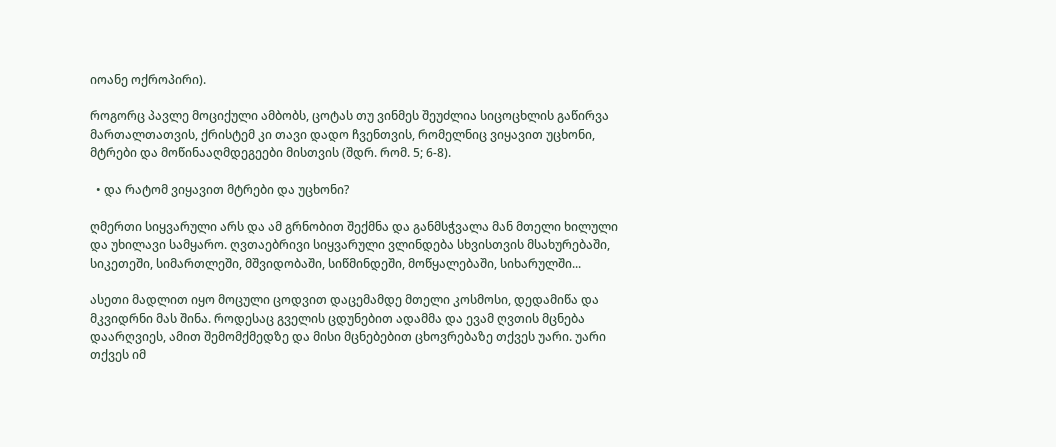იოანე ოქროპირი).

როგორც პავლე მოციქული ამბობს, ცოტას თუ ვინმეს შეუძლია სიცოცხლის გაწირვა მართალთათვის, ქრისტემ კი თავი დადო ჩვენთვის, რომელნიც ვიყავით უცხონი, მტრები და მოწინააღმდეგეები მისთვის (შდრ. რომ. 5; 6-8).

  • და რატომ ვიყავით მტრები და უცხონი?

ღმერთი სიყვარული არს და ამ გრნობით შექმნა და განმსჭვალა მან მთელი ხილული და უხილავი სამყარო. ღვთაებრივი სიყვარული ვლინდება სხვისთვის მსახურებაში, სიკეთეში, სიმართლეში, მშვიდობაში, სიწმინდეში, მოწყალებაში, სიხარულში...

ასეთი მადლით იყო მოცული ცოდვით დაცემამდე მთელი კოსმოსი, დედამიწა და მკვიდრნი მას შინა. როდესაც გველის ცდუნებით ადამმა და ევამ ღვთის მცნება დაარღვიეს, ამით შემომქმედზე და მისი მცნებებით ცხოვრებაზე თქვეს უარი. უარი თქვეს იმ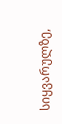სიყვარულზე,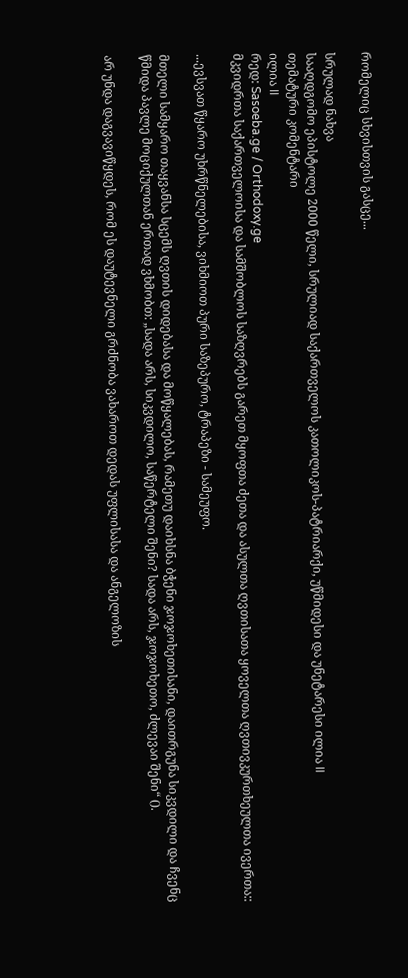რომელიც სხვისთვის გასცე...

სრულად ნახვა
სააღდგომო ეპისტოლე 2000 წელი, სრულიად საქართველოს კათოლიკოს-პატრიარქი, უწმიდესი და უნეტარესი ილია II
თემატური კომენტარი
ილია II
რედ: Sasoeba.ge / Orthodoxy.ge
მკვიდრთა საქართველოისა და სამშობლოს საზღვრებს გარეთ მყოფთა ძეთა და ასულთა ღვთისათა ყოველთა ღვთივკურთხეულთა ივერთა::

...ევსვათ წყარო უხრწნელებისა, ვიხმიოთ პური საზეპურო, ტრაპეზი - სამეუფო.

მთელი სამყარო თაყვანსა სცემს ღვთის დიდებასა და მოწყალებას, რამეთუ დაიხსნა ბჭენი ჯოჯოხეთისანი, დაითრგუნა სიკვდილი და ჩვენც წმიდა პავლე მოციქულთან ერთად ვხმობთ: „სადა არს, სიკვდილო, საწერტელი შენი? სადა არს, ჯოჯოხეთო, ძლევაი შენი“ ().

არ უნდა დაგვავიწყდეს, რომ ეს დაუტევნელი გრძნობა ვახაროთ დედას უფლისასა და ანგელოზის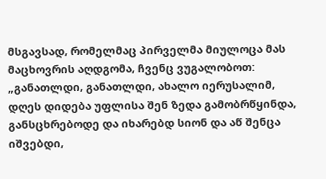მსგავსად, რომელმაც პირველმა მიულოცა მას მაცხოვრის აღდგომა, ჩვენც ვუგალობოთ: „განათლდი, განათლდი, ახალო იერუსალიმ, დღეს დიდება უფლისა შენ ზედა გამობრწყინდა, განსცხრებოდე და იხარებდ სიონ და აწ შენცა იშვებდი,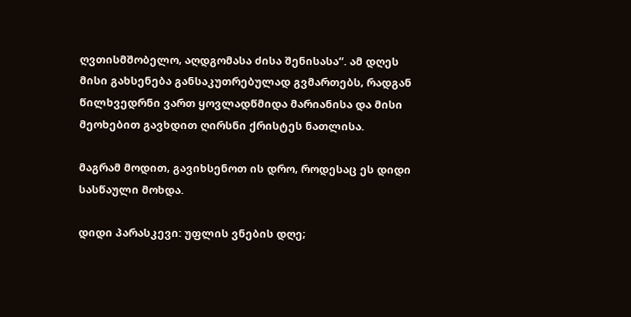ღვთისმშობელო, აღდგომასა ძისა შენისასა“. ამ დღეს მისი გახსენება განსაკუთრებულად გვმართებს, რადგან წილხვედრნი ვართ ყოვლადწმიდა მარიანისა და მისი მეოხებით გავხდით ღირსნი ქრისტეს ნათლისა.

მაგრამ მოდით, გავიხსენოთ ის დრო, როდესაც ეს დიდი სასწაული მოხდა.

დიდი პარასკევი: უფლის ვნების დღე;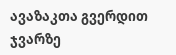ავაზაკთა გვერდით ჯვარზე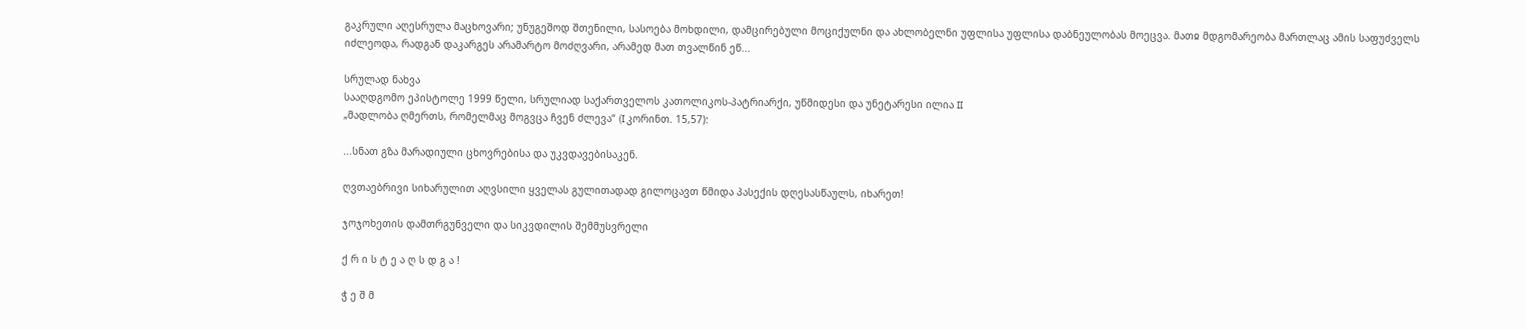გაკრული აღესრულა მაცხოვარი; უნუგეშოდ შთენილი, სასოება მოხდილი, დამცირებული მოციქულნი და ახლობელნი უფლისა უფლისა დაბნეულობას მოეცვა. მათჲ მდგომარეობა მართლაც ამის საფუძველს იძლეოდა, რადგან დაკარგეს არამარტო მოძღვარი, არამედ მათ თვალწინ ეწ...

სრულად ნახვა
სააღდგომო ეპისტოლე 1999 წელი, სრულიად საქართველოს კათოლიკოს-პატრიარქი, უწმიდესი და უნეტარესი ილია II
„მადლობა ღმერთს, რომელმაც მოგვცა ჩვენ ძლევა“ (I კორინთ. 15,57):

...სნათ გზა მარადიული ცხოვრებისა და უკვდავებისაკენ.

ღვთაებრივი სიხარულით აღვსილი ყველას გულითადად გილოცავთ წმიდა პასექის დღესასწაულს, იხარეთ!

ჯოჯოხეთის დამთრგუნველი და სიკვდილის შემმუსვრელი

ქ რ ი ს ტ ე ა ღ ს დ გ ა !

ჭ ე შ მ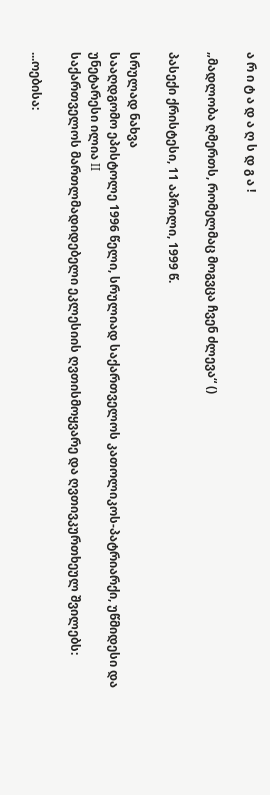ა რ ი ტ ა დ ა ღ ს დ გ ა !

„მადლობა ღმერთს, რომელმაც მოგვცა ჩვენ ძლევა“ ()

პასექი ქრისტესი, 11 აპრილი, 1999 წ.

სრულად ნახვა
სააღდგომო ეპისტოლე 1996 წელი, სრულიად საქართველოს კათოლიკოს-პატრიარქი, უწმიდესი და უნეტარესი ილია II
საქართველოს მართლმადიდებელი ეკლესიის ღვთისმოყვარე და ღვთივკურთხეულ შვილებს:

...ოებისა: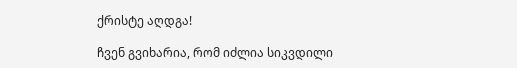ქრისტე აღდგა!

ჩვენ გვიხარია, რომ იძლია სიკვდილი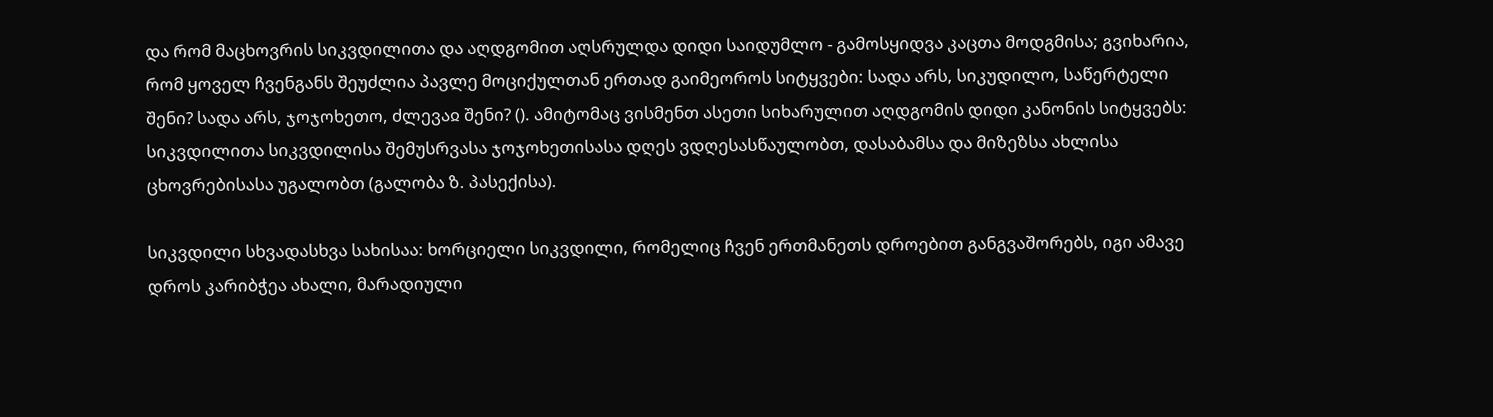და რომ მაცხოვრის სიკვდილითა და აღდგომით აღსრულდა დიდი საიდუმლო - გამოსყიდვა კაცთა მოდგმისა; გვიხარია, რომ ყოველ ჩვენგანს შეუძლია პავლე მოციქულთან ერთად გაიმეოროს სიტყვები: სადა არს, სიკუდილო, საწერტელი შენი? სადა არს, ჯოჯოხეთო, ძლევაჲ შენი? (). ამიტომაც ვისმენთ ასეთი სიხარულით აღდგომის დიდი კანონის სიტყვებს: სიკვდილითა სიკვდილისა შემუსრვასა ჯოჯოხეთისასა დღეს ვდღესასწაულობთ, დასაბამსა და მიზეზსა ახლისა ცხოვრებისასა უგალობთ (გალობა ზ. პასექისა).

სიკვდილი სხვადასხვა სახისაა: ხორციელი სიკვდილი, რომელიც ჩვენ ერთმანეთს დროებით განგვაშორებს, იგი ამავე დროს კარიბჭეა ახალი, მარადიული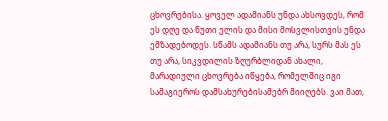ცხოვრებისა. ყოველ ადამიანს უნდა ახსოვდეს, რომ ეს დღე და წუთი ელის და მისი მოსვლისთვის უნდა ემზადებოდეს. სწამს ადამიანს თუ არა, სურს მას ეს თუ არა, სიკვდილის ზღურბლიდან ახალი, მარადიული ცხოვრება იწყება, რომელშიც იგი სამაგიეროს დამსახურებისამებრ მიიღებს. ვაი მათ,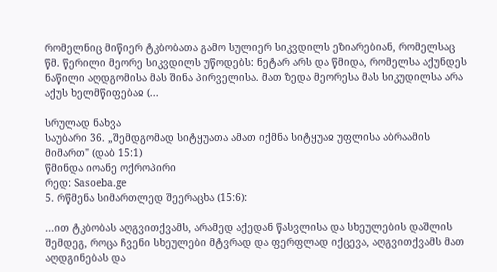რომელნიც მიწიერ ტკბობათა გამო სულიერ სიკვდილს ეზიარებიან, რომელსაც წმ. წერილი მეორე სიკვდილს უწოდებს: ნეტარ არს და წმიდა, რომელსა აქუნდეს ნაწილი აღდგომისა მას შინა პირველისა. მათ ზედა მეორესა მას სიკუდილსა არა აქუს ხელმწიფებაჲ (...

სრულად ნახვა
საუბარი 36. „შემდგომად სიტყუათა ამათ იქმნა სიტყუაჲ უფლისა აბრაამის მიმართ" (დაბ 15:1)
წმინდა იოანე ოქროპირი
რედ: Sasoeba.ge
5. რწმენა სიმართლედ შეერაცხა (15:6):

...ით ტკბობას აღგვითქვამს, არამედ აქედან წასვლისა და სხეულების დაშლის შემდეგ, როცა ჩვენი სხეულები მტვრად და ფერფლად იქცევა, აღგვითქვამს მათ აღდგინებას და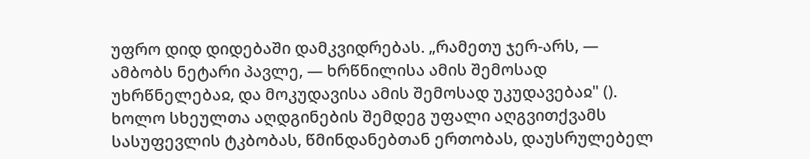უფრო დიდ დიდებაში დამკვიდრებას. „რამეთუ ჯერ-არს, — ამბობს ნეტარი პავლე, — ხრწნილისა ამის შემოსად უხრწნელებაჲ, და მოკუდავისა ამის შემოსად უკუდავებაჲ" (). ხოლო სხეულთა აღდგინების შემდეგ უფალი აღგვითქვამს სასუფევლის ტკბობას, წმინდანებთან ერთობას, დაუსრულებელ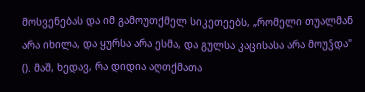მოსვენებას და იმ გამოუთქმელ სიკეთეებს, „რომელი თუალმან არა იხილა, და ყურსა არა ესმა, და გულსა კაცისასა არა მოუჴდა" (). მაშ, ხედავ, რა დიდია აღთქმათა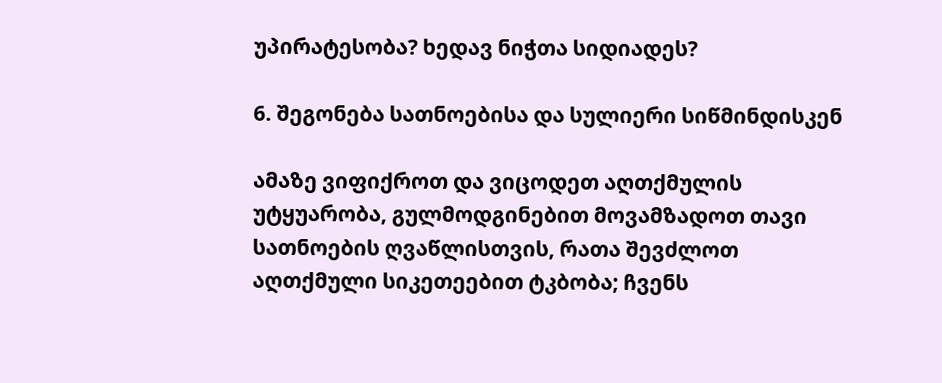უპირატესობა? ხედავ ნიჭთა სიდიადეს?

6. შეგონება სათნოებისა და სულიერი სიწმინდისკენ

ამაზე ვიფიქროთ და ვიცოდეთ აღთქმულის უტყუარობა, გულმოდგინებით მოვამზადოთ თავი სათნოების ღვაწლისთვის, რათა შევძლოთ აღთქმული სიკეთეებით ტკბობა; ჩვენს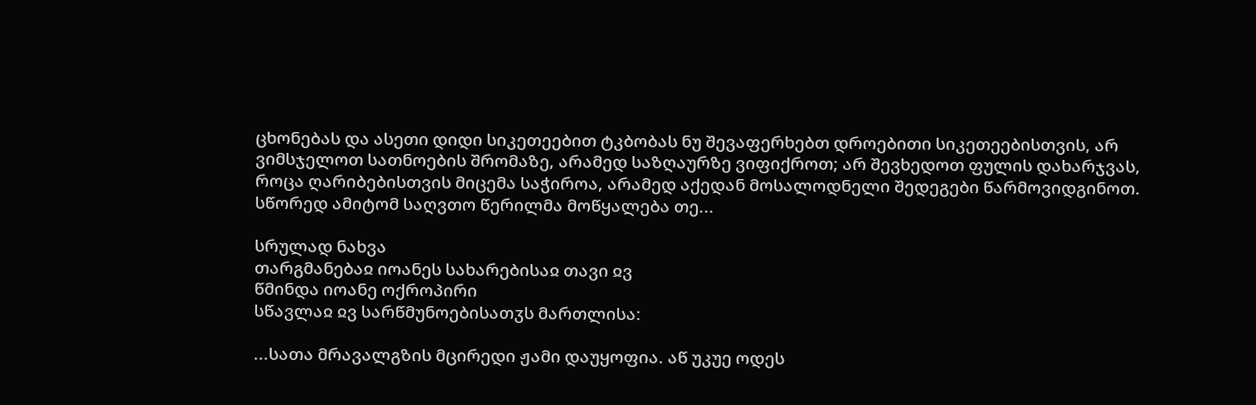ცხონებას და ასეთი დიდი სიკეთეებით ტკბობას ნუ შევაფერხებთ დროებითი სიკეთეებისთვის, არ ვიმსჯელოთ სათნოების შრომაზე, არამედ საზღაურზე ვიფიქროთ; არ შევხედოთ ფულის დახარჯვას, როცა ღარიბებისთვის მიცემა საჭიროა, არამედ აქედან მოსალოდნელი შედეგები წარმოვიდგინოთ. სწორედ ამიტომ საღვთო წერილმა მოწყალება თე...

სრულად ნახვა
თარგმანებაჲ იოანეს სახარებისაჲ თავი ჲვ
წმინდა იოანე ოქროპირი
სწავლაჲ ჲვ სარწმუნოებისათჳს მართლისა:

...სათა მრავალგზის მცირედი ჟამი დაუყოფია. აწ უკუე ოდეს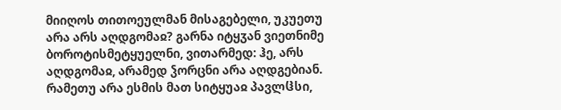მიიღოს თითოეულმან მისაგებელი, უკუეთუ არა არს აღდგომაჲ? გარნა იტყჳან ვიეთნიმე ბოროტისმეტყუელნი, ვითარმედ: ჰე, არს აღდგომაჲ, არამედ ჴორცნი არა აღდგებიან. რამეთუ არა ესმის მათ სიტყუაჲ პავლჱსი,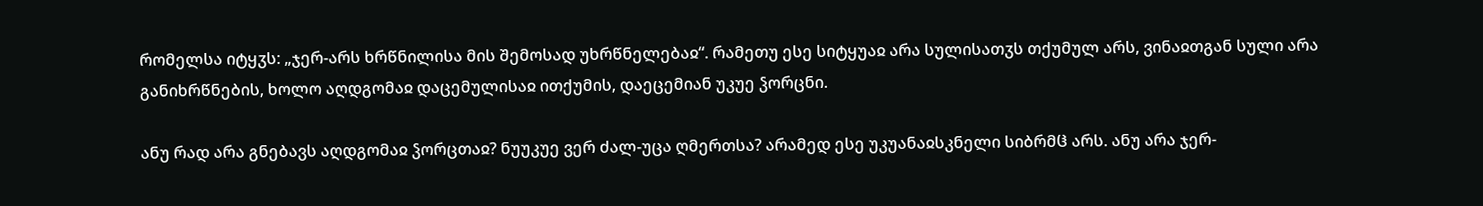რომელსა იტყჳს: „ჯერ-არს ხრწნილისა მის შემოსად უხრწნელებაჲ“. რამეთუ ესე სიტყუაჲ არა სულისათჳს თქუმულ არს, ვინაჲთგან სული არა განიხრწნების, ხოლო აღდგომაჲ დაცემულისაჲ ითქუმის, დაეცემიან უკუე ჴორცნი.

ანუ რად არა გნებავს აღდგომაჲ ჴორცთაჲ? ნუუკუე ვერ ძალ-უცა ღმერთსა? არამედ ესე უკუანაჲსკნელი სიბრმჱ არს. ანუ არა ჯერ-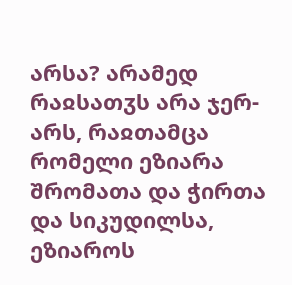არსა? არამედ რაჲსათჳს არა ჯერ-არს, რაჲთამცა რომელი ეზიარა შრომათა და ჭირთა და სიკუდილსა, ეზიაროს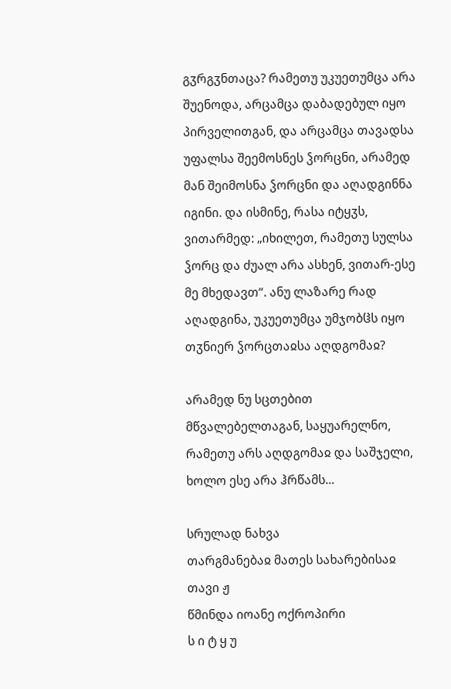გჳრგჳნთაცა? რამეთუ უკუეთუმცა არა შუენოდა, არცამცა დაბადებულ იყო პირველითგან, და არცამცა თავადსა უფალსა შეემოსნეს ჴორცნი, არამედ მან შეიმოსნა ჴორცნი და აღადგინნა იგინი. და ისმინე, რასა იტყჳს, ვითარმედ: „იხილეთ, რამეთუ სულსა ჴორც და ძუალ არა ასხენ, ვითარ-ესე მე მხედავთ“. ანუ ლაზარე რად აღადგინა, უკუეთუმცა უმჯობჱს იყო თჳნიერ ჴორცთაჲსა აღდგომაჲ?

არამედ ნუ სცთებით მწვალებელთაგან, საყუარელნო, რამეთუ არს აღდგომაჲ და საშჯელი, ხოლო ესე არა ჰრწამს...

სრულად ნახვა
თარგმანებაჲ მათეს სახარებისაჲ თავი ჟ
წმინდა იოანე ოქროპირი
ს ი ტ ყ უ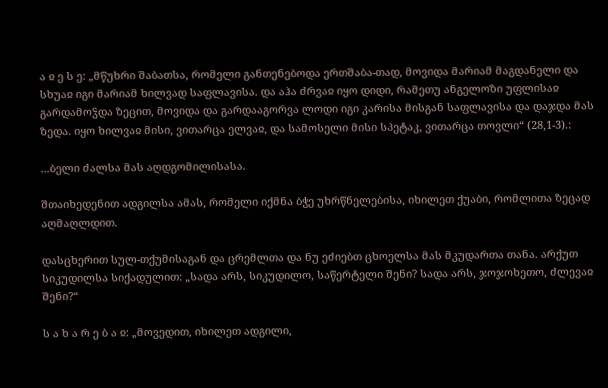ა ჲ ე ს ე: „მწუხრი შაბათსა, რომელი განთენებოდა ერთშაბა-თად, მოვიდა მარიამ მაგდანელი და სხუაჲ იგი მარიამ ხილვად საფლავისა. და აჰა ძრვაჲ იყო დიდი, რამეთუ ანგელოზი უფლისაჲ გარდამოჴდა ზეცით, მოვიდა და გარდააგორვა ლოდი იგი კარისა მისგან საფლავისა და დაჯდა მას ზედა. იყო ხილვაჲ მისი, ვითარცა ელვაჲ, და სამოსელი მისი სპეტაკ, ვითარცა თოვლი“ (28,1-3).:

...ბელი ძალსა მას აღდგომილისასა.

შთაიხედენით ადგილსა ამას, რომელი იქმნა ბჭე უხრწნელებისა, იხილეთ ქუაბი, რომლითა ზეცად აღმაღლდით.

დასცხერით სულ-თქუმისაგან და ცრემლთა და ნუ ეძიებთ ცხოელსა მას მკუდართა თანა. არქუთ სიკუდილსა სიქადულით: „სადა არს, სიკუდილო, საწერტელი შენი? სადა არს, ჯოჯოხეთო, ძლევაჲ შენი?“

ს ა ხ ა რ ე ბ ა ჲ: „მოვედით, იხილეთ ადგილი,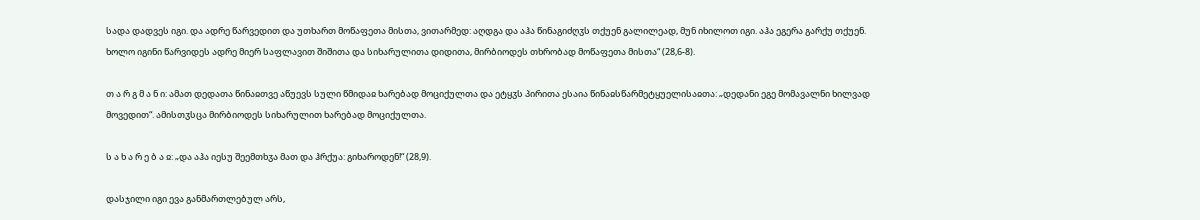სადა დადვეს იგი. და ადრე წარვედით და უთხართ მოწაფეთა მისთა, ვითარმედ: აღდგა და აჰა წინაგიძღჳს თქუენ გალილეად, მუნ იხილოთ იგი. აჰა ეგერა გარქუ თქუენ. ხოლო იგინი წარვიდეს ადრე მიერ საფლავით შიშითა და სიხარულითა დიდითა, მირბიოდეს თხრობად მოწაფეთა მისთა“ (28,6-8).

თ ა რ გ მ ა ნ ი: ამათ დედათა წინაჲთვე აწუევს სული წმიდაჲ ხარებად მოციქულთა და ეტყჳს პირითა ესაია წინაჲსწარმეტყუელისაჲთა: „დედანი ეგე მომავალნი ხილვად მოვედით“. ამისთჳსცა მირბიოდეს სიხარულით ხარებად მოციქულთა.

ს ა ხ ა რ ე ბ ა ჲ: „და აჰა იესუ შეემთხჳა მათ და ჰრქუა: გიხაროდენ!“ (28,9).

დასჯილი იგი ევა განმართლებულ არს,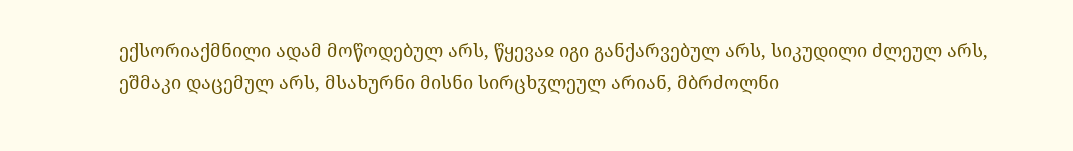ექსორიაქმნილი ადამ მოწოდებულ არს, წყევაჲ იგი განქარვებულ არს, სიკუდილი ძლეულ არს, ეშმაკი დაცემულ არს, მსახურნი მისნი სირცხჳლეულ არიან, მბრძოლნი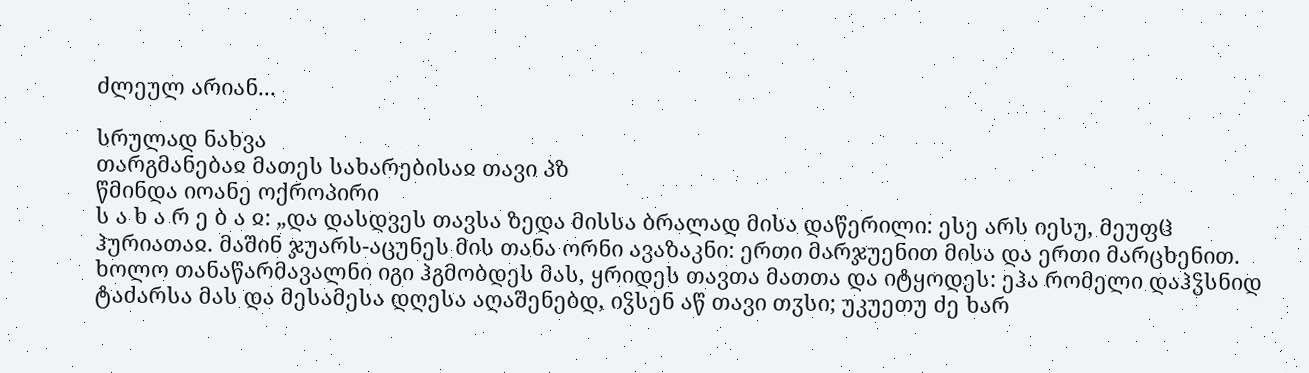ძლეულ არიან...

სრულად ნახვა
თარგმანებაჲ მათეს სახარებისაჲ თავი პზ
წმინდა იოანე ოქროპირი
ს ა ხ ა რ ე ბ ა ჲ: „და დასდვეს თავსა ზედა მისსა ბრალად მისა დაწერილი: ესე არს იესუ, მეუფჱ ჰურიათაჲ. მაშინ ჯუარს-აცუნეს მის თანა ორნი ავაზაკნი: ერთი მარჯუენით მისა და ერთი მარცხენით. ხოლო თანაწარმავალნი იგი ჰგმობდეს მას, ყრიდეს თავთა მათთა და იტყოდეს: ეჰა რომელი დაჰჴსნიდ ტაძარსა მას და მესამესა დღესა აღაშენებდ, იჴსენ აწ თავი თჳსი; უკუეთუ ძე ხარ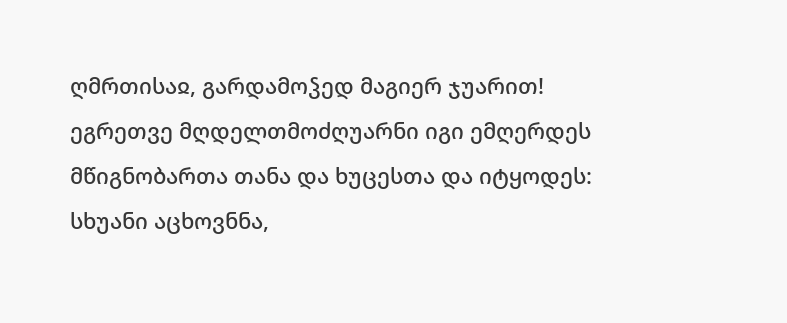ღმრთისაჲ, გარდამოჴედ მაგიერ ჯუარით! ეგრეთვე მღდელთმოძღუარნი იგი ემღერდეს მწიგნობართა თანა და ხუცესთა და იტყოდეს: სხუანი აცხოვნნა,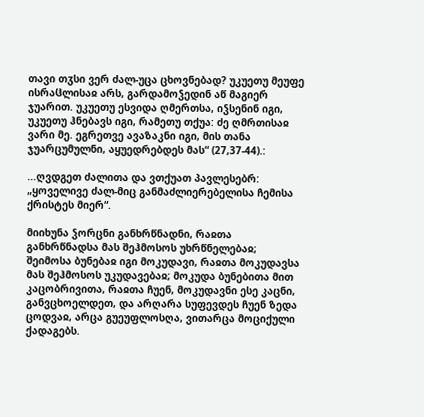თავი თჳსი ვერ ძალ-უცა ცხოვნებად? უკუეთუ მეუფე ისრაჱლისაჲ არს, გარდამოჴედინ აწ მაგიერ ჯუარით. უკუეთუ ესვიდა ღმერთსა, იჴსენინ იგი, უკუეთუ ჰნებავს იგი, რამეთუ თქუა: ძე ღმრთისაჲ ვარი მე. ეგრეთვე ავაზაკნი იგი, მის თანა ჯუარცუმულნი, აყუედრებდეს მას“ (27,37-44).:

...ღვდგეთ ძალითა და ვთქუათ პავლესებრ: „ყოველივე ძალ-მიც განმაძლიერებელისა ჩემისა ქრისტეს მიერ“.

მიიხუნა ჴორცნი განხრწნადნი, რაჲთა განხრწნადსა მას შეჰმოსოს უხრწნელებაჲ; შეიმოსა ბუნებაჲ იგი მოკუდავი, რაჲთა მოკუდავსა მას შეჰმოსოს უკუდავებაჲ; მოკუდა ბუნებითა მით კაცობრივითა, რაჲთა ჩუენ, მოკუდავნი ესე კაცნი, განვცხოელდეთ, და არღარა სუფევდეს ჩუენ ზედა ცოდვაჲ, არცა გუეუფლოსღა, ვითარცა მოციქული ქადაგებს.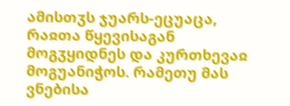ამისთჳს ჯუარს-ეცუაცა, რაჲთა წყევისაგან მოგჳყიდნეს და კურთხევაჲ მოგუანიჭოს. რამეთუ მას ვნებისა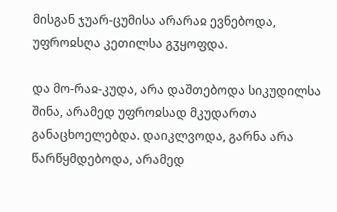მისგან ჯუარ-ცუმისა არარაჲ ევნებოდა, უფროჲსღა კეთილსა გჳყოფდა.

და მო-რაჲ-კუდა, არა დაშთებოდა სიკუდილსა შინა, არამედ უფროჲსად მკუდართა განაცხოელებდა. დაიკლვოდა, გარნა არა წარწყმდებოდა, არამედ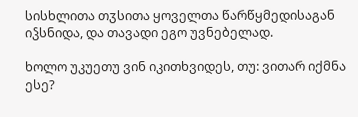სისხლითა თჳსითა ყოველთა წარწყმედისაგან იჴსნიდა, და თავადი ეგო უვნებელად.

ხოლო უკუეთუ ვინ იკითხვიდეს, თუ: ვითარ იქმნა ესე?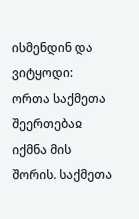ისმენდინ და ვიტყოდი: ორთა საქმეთა შეერთებაჲ იქმნა მის შორის. საქმეთა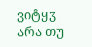ვიტყჳ არა თუ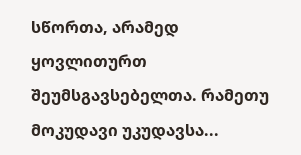სწორთა, არამედ ყოვლითურთ შეუმსგავსებელთა. რამეთუ მოკუდავი უკუდავსა...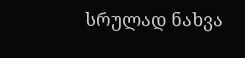სრულად ნახვა